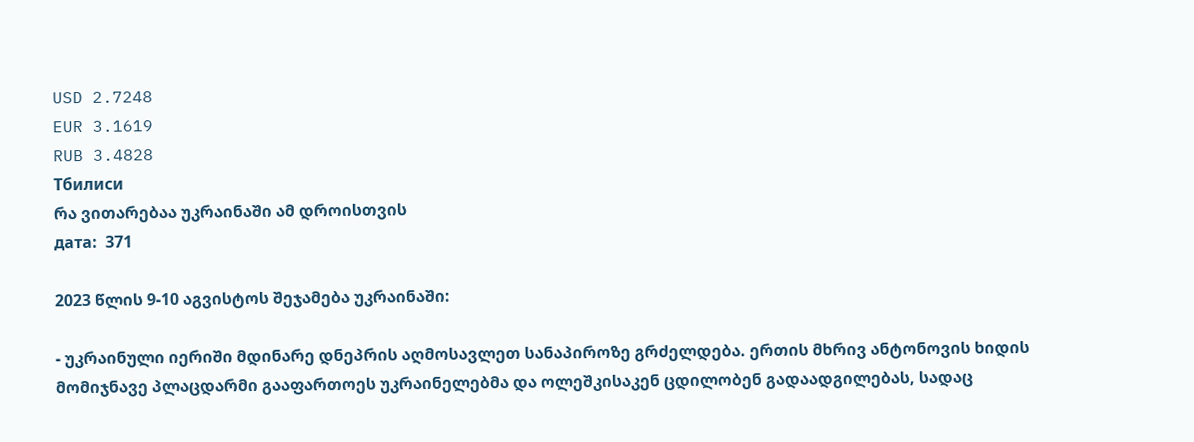USD 2.7248
EUR 3.1619
RUB 3.4828
Тбилиси
რა ვითარებაა უკრაინაში ამ დროისთვის
дата:  371

2023 წლის 9-10 აგვისტოს შეჯამება უკრაინაში:

- უკრაინული იერიში მდინარე დნეპრის აღმოსავლეთ სანაპიროზე გრძელდება. ერთის მხრივ ანტონოვის ხიდის მომიჯნავე პლაცდარმი გააფართოეს უკრაინელებმა და ოლეშკისაკენ ცდილობენ გადაადგილებას, სადაც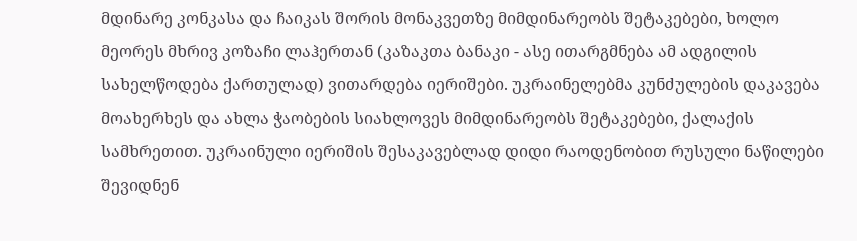მდინარე კონკასა და ჩაიკას შორის მონაკვეთზე მიმდინარეობს შეტაკებები, ხოლო მეორეს მხრივ კოზაჩი ლაჰერთან (კაზაკთა ბანაკი - ასე ითარგმნება ამ ადგილის სახელწოდება ქართულად) ვითარდება იერიშები. უკრაინელებმა კუნძულების დაკავება მოახერხეს და ახლა ჭაობების სიახლოვეს მიმდინარეობს შეტაკებები, ქალაქის სამხრეთით. უკრაინული იერიშის შესაკავებლად დიდი რაოდენობით რუსული ნაწილები შევიდნენ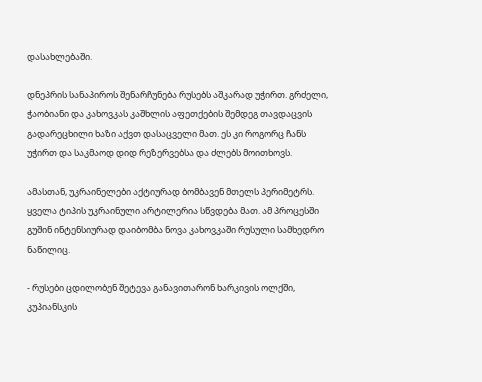დასახლებაში.

დნეპრის სანაპიროს შენარჩუნება რუსებს აშკარად უჭირთ. გრძელი, ჭაობიანი და კახოვკას კაშხლის აფეთქების შემდეგ თავდაცვის გადარეცხილი ხაზი აქვთ დასაცველი მათ. ეს კი როგორც ჩანს უჭირთ და საკმაოდ დიდ რეზერვებსა და ძლებს მოითხოვს.

ამასთან, უკრაინელები აქტიურად ბომბავენ მთელს პერიმეტრს. ყველა ტიპის უკრაინული არტილერია სწვდება მათ. ამ პროცესში გუშინ ინტენსიურად დაიბომბა ნოვა კახოვკაში რუსული სამხედრო ნაწილიც.

- რუსები ცდილობენ შეტევა განავითარონ ხარკივის ოლქში, კუპიანსკის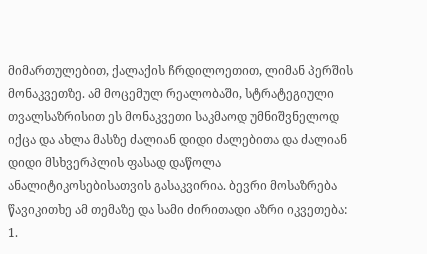მიმართულებით, ქალაქის ჩრდილოეთით, ლიმან პერშის მონაკვეთზე. ამ მოცემულ რეალობაში, სტრატეგიული თვალსაზრისით ეს მონაკვეთი საკმაოდ უმნიშვნელოდ იქცა და ახლა მასზე ძალიან დიდი ძალებითა და ძალიან დიდი მსხვერპლის ფასად დაწოლა ანალიტიკოსებისათვის გასაკვირია. ბევრი მოსაზრება წავიკითხე ამ თემაზე და სამი ძირითადი აზრი იკვეთება: 1.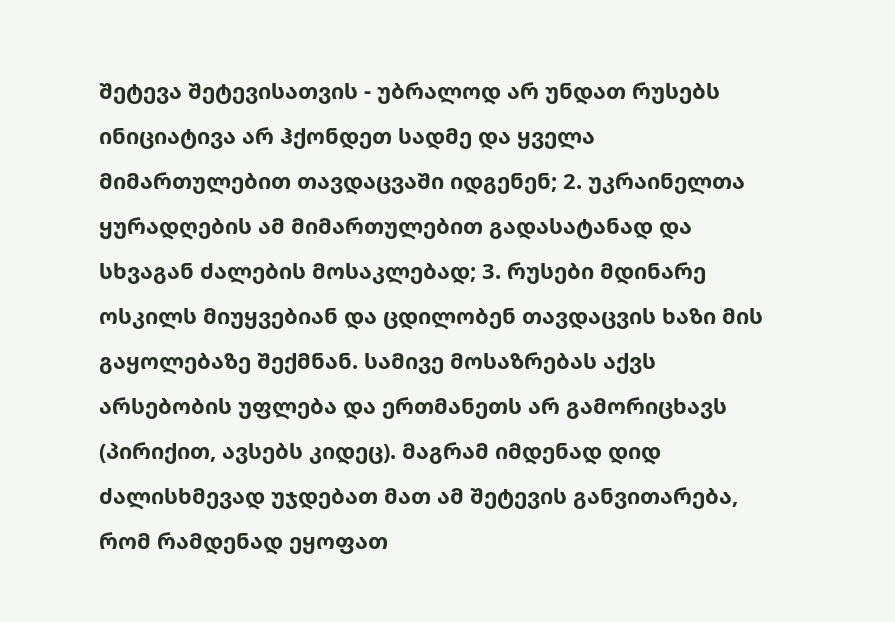შეტევა შეტევისათვის - უბრალოდ არ უნდათ რუსებს ინიციატივა არ ჰქონდეთ სადმე და ყველა მიმართულებით თავდაცვაში იდგენენ; 2. უკრაინელთა ყურადღების ამ მიმართულებით გადასატანად და სხვაგან ძალების მოსაკლებად; 3. რუსები მდინარე ოსკილს მიუყვებიან და ცდილობენ თავდაცვის ხაზი მის გაყოლებაზე შექმნან. სამივე მოსაზრებას აქვს არსებობის უფლება და ერთმანეთს არ გამორიცხავს (პირიქით, ავსებს კიდეც). მაგრამ იმდენად დიდ ძალისხმევად უჯდებათ მათ ამ შეტევის განვითარება, რომ რამდენად ეყოფათ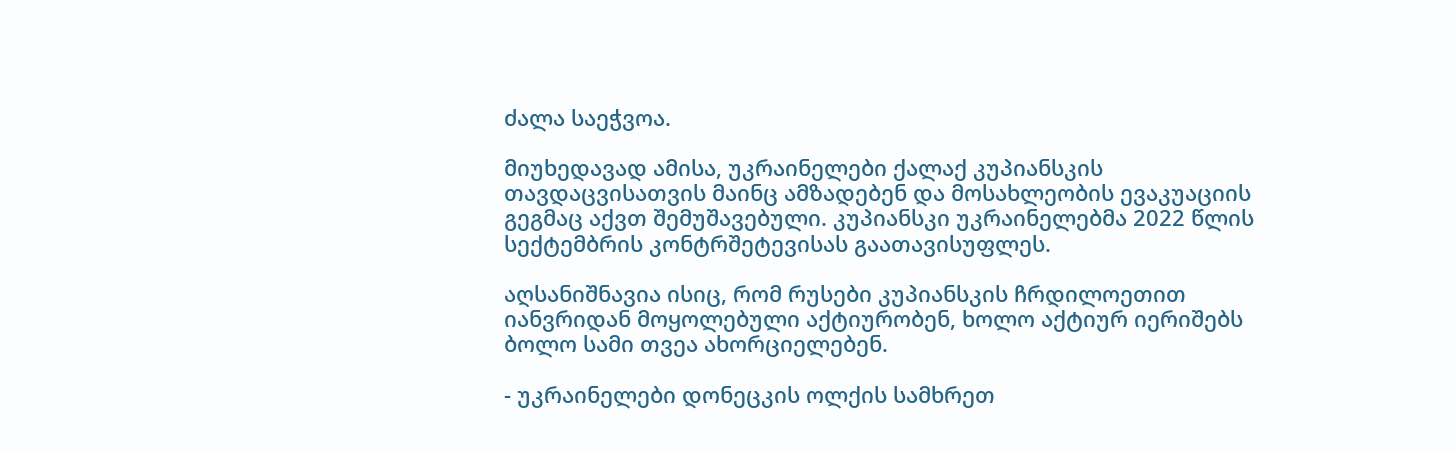ძალა საეჭვოა.

მიუხედავად ამისა, უკრაინელები ქალაქ კუპიანსკის თავდაცვისათვის მაინც ამზადებენ და მოსახლეობის ევაკუაციის გეგმაც აქვთ შემუშავებული. კუპიანსკი უკრაინელებმა 2022 წლის სექტემბრის კონტრშეტევისას გაათავისუფლეს.

აღსანიშნავია ისიც, რომ რუსები კუპიანსკის ჩრდილოეთით იანვრიდან მოყოლებული აქტიურობენ, ხოლო აქტიურ იერიშებს ბოლო სამი თვეა ახორციელებენ.

- უკრაინელები დონეცკის ოლქის სამხრეთ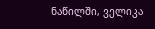ნაწილში, ველიკა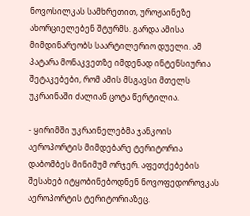ნოვოსილკას სამხრეთით, უროჟაინეზე ახორციელებენ შტურმს. გარდა ამისა მიმდინარეობს საარტილერიო დუელი. ამ პატარა მონაკვეთზე იმდენად ინტენსიურია შეტაკებები, რომ ამის მსგავსი მთელს უკრაინაში ძალიან ცოტა წერტილია.

- ყირიმში უკრაინელებმა ჯანკოის აეროპორტის მიმდებარე ტერიტორია დაბომბეს მინიმუმ ორჯერ. აფეთქებების შესახებ იტყობინებოდნენ ნოვოფედოროვკას აეროპორტის ტერიტორიაზეც.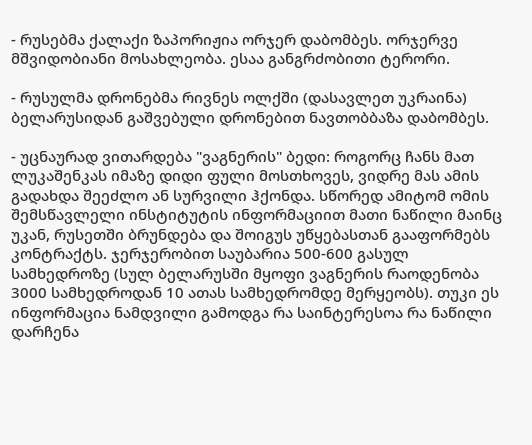- რუსებმა ქალაქი ზაპორიჟია ორჯერ დაბომბეს. ორჯერვე მშვიდობიანი მოსახლეობა. ესაა განგრძობითი ტერორი.

- რუსულმა დრონებმა რივნეს ოლქში (დასავლეთ უკრაინა) ბელარუსიდან გაშვებული დრონებით ნავთობბაზა დაბომბეს.

- უცნაურად ვითარდება "ვაგნერის" ბედი: როგორც ჩანს მათ ლუკაშენკას იმაზე დიდი ფული მოსთხოვეს, ვიდრე მას ამის გადახდა შეეძლო ან სურვილი ჰქონდა. სწორედ ამიტომ ომის შემსწავლელი ინსტიტუტის ინფორმაციით მათი ნაწილი მაინც უკან, რუსეთში ბრუნდება და შოიგუს უწყებასთან გააფორმებს კონტრაქტს. ჯერჯერობით საუბარია 500-600 გასულ სამხედროზე (სულ ბელარუსში მყოფი ვაგნერის რაოდენობა 3000 სამხედროდან 10 ათას სამხედრომდე მერყეობს). თუკი ეს ინფორმაცია ნამდვილი გამოდგა რა საინტერესოა რა ნაწილი დარჩენა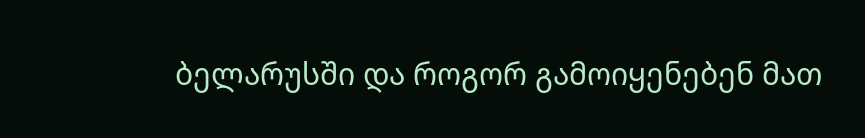ბელარუსში და როგორ გამოიყენებენ მათ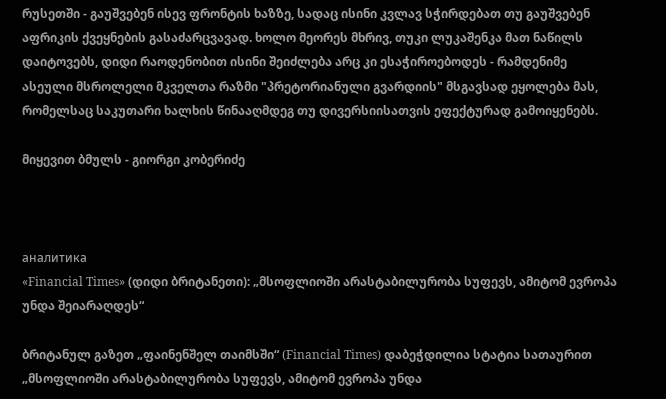რუსეთში - გაუშვებენ ისევ ფრონტის ხაზზე, სადაც ისინი კვლავ სჭირდებათ თუ გაუშვებენ აფრიკის ქვეყნების გასაძარცვავად. ხოლო მეორეს მხრივ, თუკი ლუკაშენკა მათ ნაწილს დაიტოვებს, დიდი რაოდენობით ისინი შეიძლება არც კი ესაჭიროებოდეს - რამდენიმე ასეული მსროლელი მკველთა რაზმი "პრეტორიანული გვარდიის" მსგავსად ეყოლება მას, რომელსაც საკუთარი ხალხის წინააღმდეგ თუ დივერსიისათვის ეფექტურად გამოიყენებს.

მიყევით ბმულს - გიორგი კობერიძე



аналитика
«Financial Times» (დიდი ბრიტანეთი): „მსოფლიოში არასტაბილურობა სუფევს, ამიტომ ევროპა უნდა შეიარაღდეს“

ბრიტანულ გაზეთ „ფაინენშელ თაიმსში“ (Financial Times) დაბეჭდილია სტატია სათაურით „მსოფლიოში არასტაბილურობა სუფევს, ამიტომ ევროპა უნდა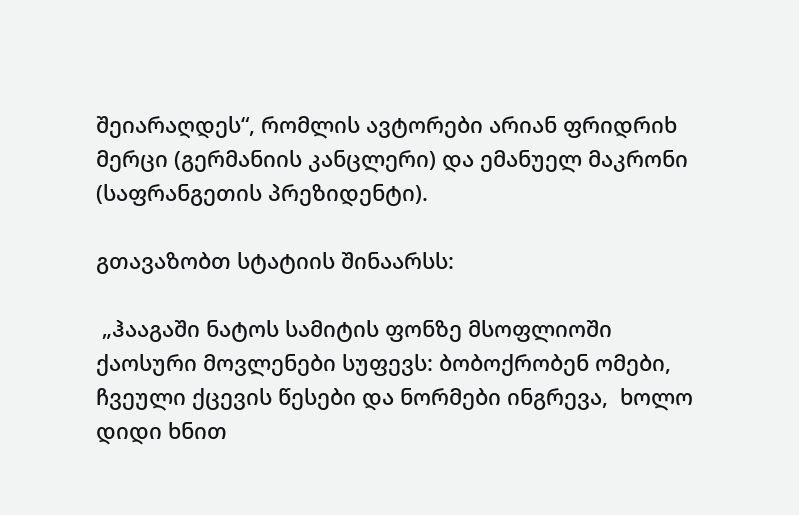შეიარაღდეს“, რომლის ავტორები არიან ფრიდრიხ მერცი (გერმანიის კანცლერი) და ემანუელ მაკრონი (საფრანგეთის პრეზიდენტი).

გთავაზობთ სტატიის შინაარსს:

 „ჰააგაში ნატოს სამიტის ფონზე მსოფლიოში ქაოსური მოვლენები სუფევს: ბობოქრობენ ომები, ჩვეული ქცევის წესები და ნორმები ინგრევა,  ხოლო დიდი ხნით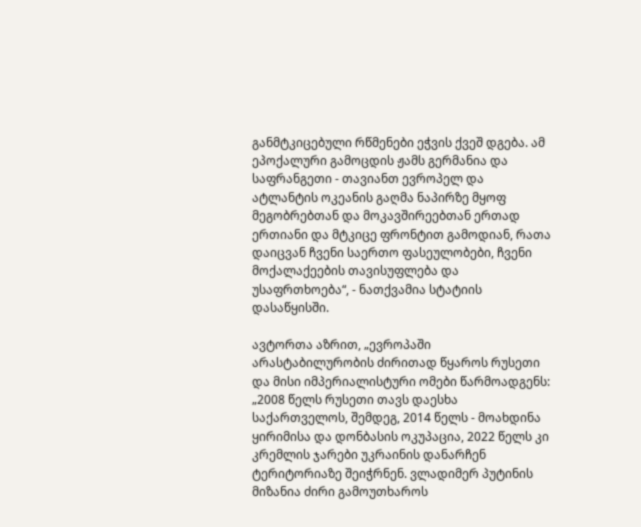განმტკიცებული რწმენები ეჭვის ქვეშ დგება. ამ ეპოქალური გამოცდის ჟამს გერმანია და საფრანგეთი - თავიანთ ევროპელ და ატლანტის ოკეანის გაღმა ნაპირზე მყოფ მეგობრებთან და მოკავშირეებთან ერთად ერთიანი და მტკიცე ფრონტით გამოდიან, რათა დაიცვან ჩვენი საერთო ფასეულობები, ჩვენი მოქალაქეების თავისუფლება და უსაფრთხოება“, - ნათქვამია სტატიის დასაწყისში.

ავტორთა აზრით, „ევროპაში არასტაბილურობის ძირითად წყაროს რუსეთი და მისი იმპერიალისტური ომები წარმოადგენს: „2008 წელს რუსეთი თავს დაესხა საქართველოს, შემდეგ, 2014 წელს - მოახდინა ყირიმისა და დონბასის ოკუპაცია, 2022 წელს კი კრემლის ჯარები უკრაინის დანარჩენ ტერიტორიაზე შეიჭრნენ. ვლადიმერ პუტინის მიზანია ძირი გამოუთხაროს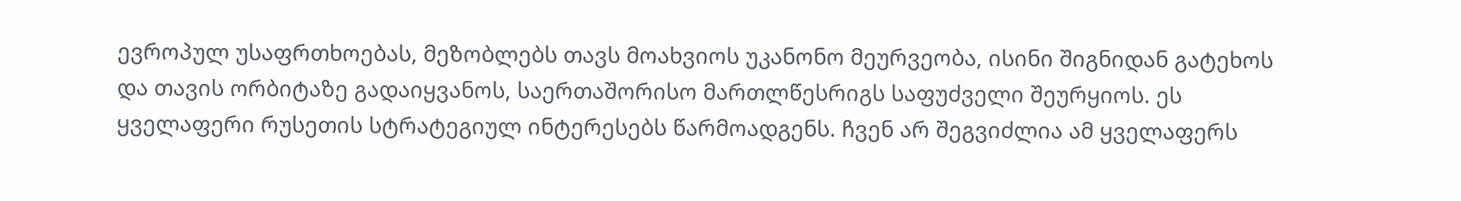ევროპულ უსაფრთხოებას, მეზობლებს თავს მოახვიოს უკანონო მეურვეობა, ისინი შიგნიდან გატეხოს და თავის ორბიტაზე გადაიყვანოს, საერთაშორისო მართლწესრიგს საფუძველი შეურყიოს. ეს ყველაფერი რუსეთის სტრატეგიულ ინტერესებს წარმოადგენს. ჩვენ არ შეგვიძლია ამ ყველაფერს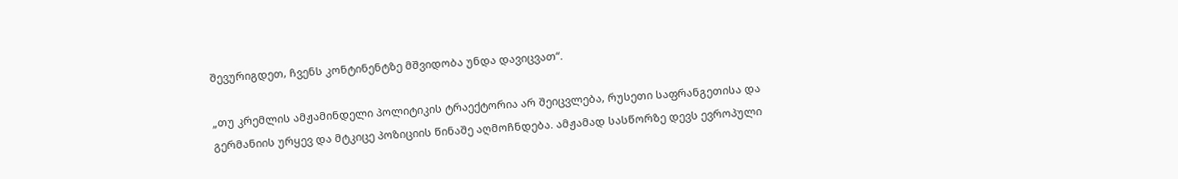შევურიგდეთ, ჩვენს კონტინენტზე მშვიდობა უნდა დავიცვათ“.

„თუ კრემლის ამჟამინდელი პოლიტიკის ტრაექტორია არ შეიცვლება, რუსეთი საფრანგეთისა და გერმანიის ურყევ და მტკიცე პოზიციის წინაშე აღმოჩნდება. ამჟამად სასწორზე დევს ევროპული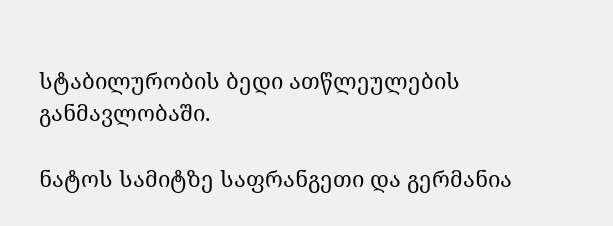სტაბილურობის ბედი ათწლეულების განმავლობაში.

ნატოს სამიტზე საფრანგეთი და გერმანია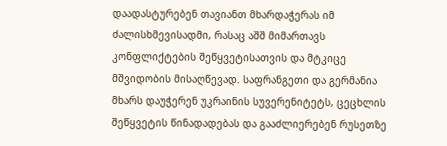დაადასტურებენ თავიანთ მხარდაჭერას იმ ძალისხმევისადმი, რასაც აშშ მიმართავს კონფლიქტების შეწყვეტისათვის და მტკიცე მშვიდობის მისაღწევად. საფრანგეთი და გერმანია მხარს დაუჭერენ უკრაინის სუვერენიტეტს, ცეცხლის შეწყვეტის წინადადებას და გააძლიერებენ რუსეთზე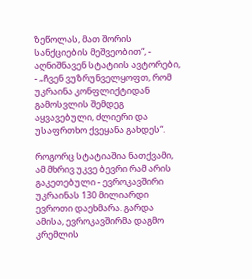ზეწოლას, მათ შორის სანქციების მეშვეობით“, - აღნიშნავენ სტატიის ავტორები, - „ჩვენ ვუზრუნველყოფთ, რომ უკრაინა კონფლიქტიდან გამოსვლის შემდეგ აყვავებული, ძლიერი და უსაფრთხო ქვეყანა გახდეს“.

როგორც სტატიაშია ნათქვამი, ამ მხრივ უკვე ბევრი რამ არის გაკეთებული - ევროკავშირი უკრაინას 130 მილიარდი ევროთი დაეხმარა. გარდა ამისა, ევროკავშირმა დაგმო კრემლის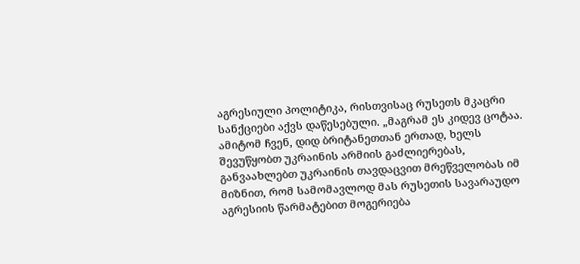აგრესიული პოლიტიკა, რისთვისაც რუსეთს მკაცრი სანქციები აქვს დაწესებული. „მაგრამ ეს კიდევ ცოტაა. ამიტომ ჩვენ, დიდ ბრიტანეთთან ერთად, ხელს შევუწყობთ უკრაინის არმიის გაძლიერებას, განვაახლებთ უკრაინის თავდაცვით მრეწველობას იმ მიზნით, რომ სამომავლოდ მას რუსეთის სავარაუდო აგრესიის წარმატებით მოგერიება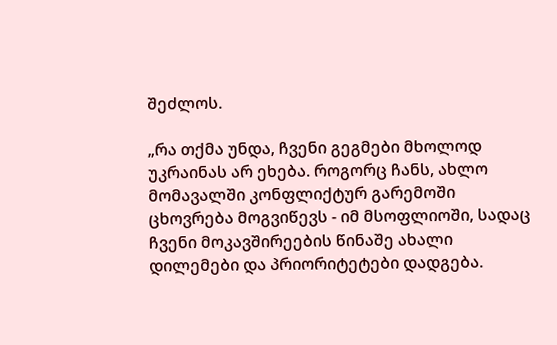შეძლოს.

„რა თქმა უნდა, ჩვენი გეგმები მხოლოდ უკრაინას არ ეხება. როგორც ჩანს, ახლო მომავალში კონფლიქტურ გარემოში ცხოვრება მოგვიწევს - იმ მსოფლიოში, სადაც ჩვენი მოკავშირეების წინაშე ახალი დილემები და პრიორიტეტები დადგება.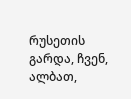რუსეთის გარდა, ჩვენ, ალბათ,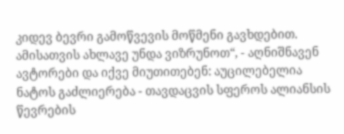კიდევ ბევრი გამოწვევის მოწმენი გავხდებით. ამისათვის ახლავე უნდა ვიზრუნოთ“, - აღნიშნავენ ავტორები და იქვე მიუთითებენ: აუცილებელია ნატოს გაძლიერება - თავდაცვის სფეროს ალიანსის წევრების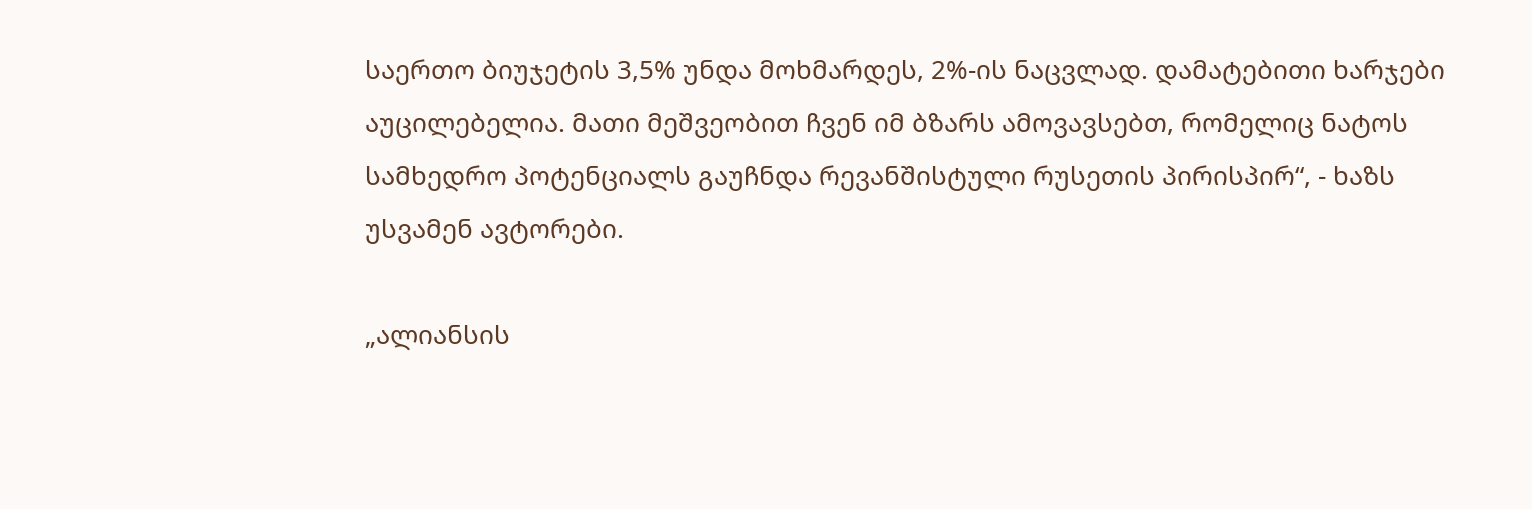საერთო ბიუჯეტის 3,5% უნდა მოხმარდეს, 2%-ის ნაცვლად. დამატებითი ხარჯები აუცილებელია. მათი მეშვეობით ჩვენ იმ ბზარს ამოვავსებთ, რომელიც ნატოს სამხედრო პოტენციალს გაუჩნდა რევანშისტული რუსეთის პირისპირ“, - ხაზს უსვამენ ავტორები.

„ალიანსის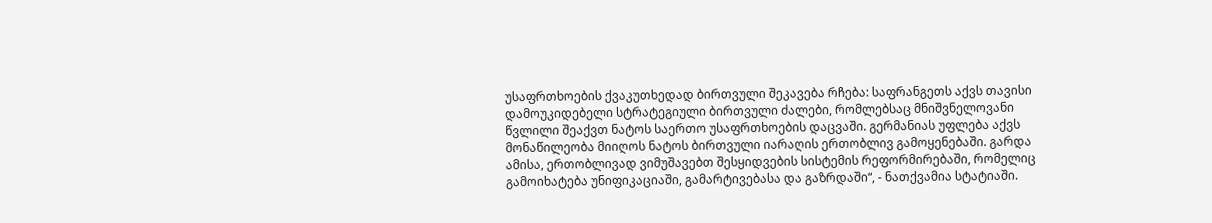უსაფრთხოების ქვაკუთხედად ბირთვული შეკავება რჩება: საფრანგეთს აქვს თავისი დამოუკიდებელი სტრატეგიული ბირთვული ძალები, რომლებსაც მნიშვნელოვანი წვლილი შეაქვთ ნატოს საერთო უსაფრთხოების დაცვაში. გერმანიას უფლება აქვს მონაწილეობა მიიღოს ნატოს ბირთვული იარაღის ერთობლივ გამოყენებაში. გარდა ამისა, ერთობლივად ვიმუშავებთ შესყიდვების სისტემის რეფორმირებაში, რომელიც გამოიხატება უნიფიკაციაში, გამარტივებასა და გაზრდაში“, - ნათქვამია სტატიაში.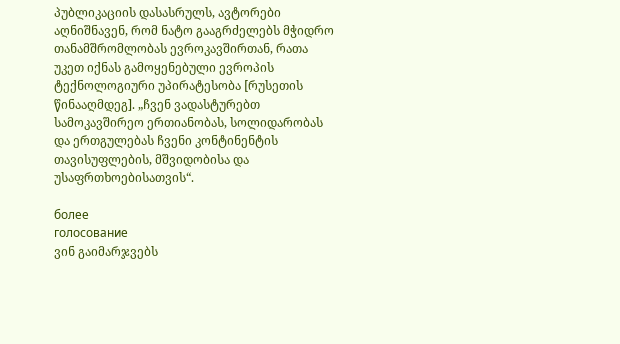პუბლიკაციის დასასრულს, ავტორები აღნიშნავენ, რომ ნატო გააგრძელებს მჭიდრო თანამშრომლობას ევროკავშირთან, რათა უკეთ იქნას გამოყენებული ევროპის ტექნოლოგიური უპირატესობა [რუსეთის წინააღმდეგ]. „ჩვენ ვადასტურებთ სამოკავშირეო ერთიანობას, სოლიდარობას და ერთგულებას ჩვენი კონტინენტის თავისუფლების, მშვიდობისა და უსაფრთხოებისათვის“.

более
голосование
ვინ გაიმარჯვებს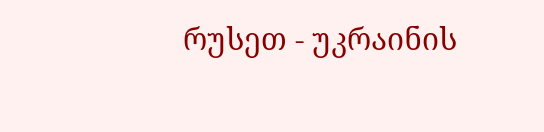რუსეთ - უკრაინის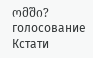ომში?
голосование
Кстати